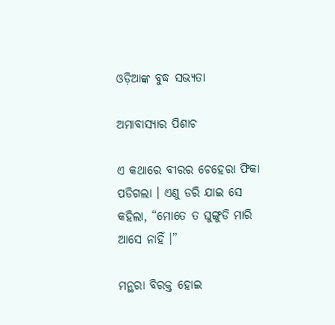ଓଡ଼ିଆଙ୍କ ବୁଦ୍ଧ ସଭ୍ୟତା

ଅମାବାସ୍ୟାର ପିଶାଚ

ଏ କଥାରେ ବୀରର ଚେହେରା ଫିକା ପଡିଗଲା । ଏଣୁ ଡରି ଯାଇ ସେ କହିଲା, “ମୋତେ ତ ଘୁଙ୍ଗୁଡି ମାରି ଆସେ ନାହିଁ ।”

ମନ୍ଥରା ବିରକ୍ତ ହୋଇ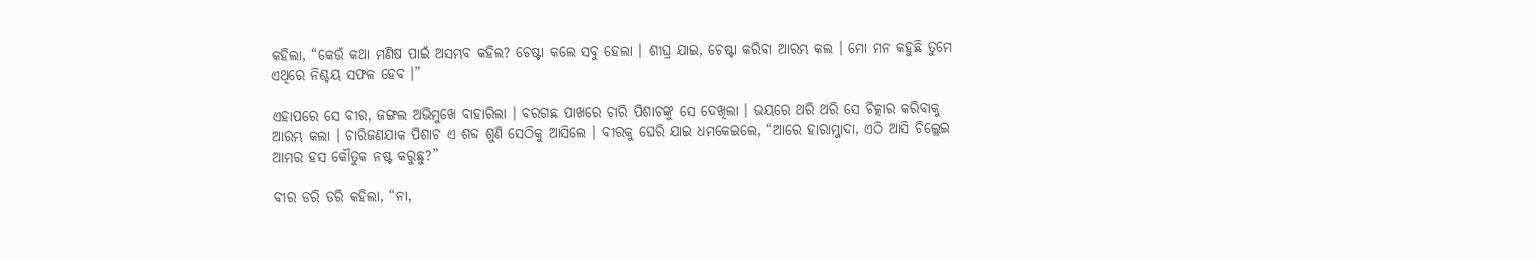କହିଲା, “କେଉଁ କଥା ମଣିଷ ପାଇଁ ଅସମ୍ଭବ କହିଲ? ଚେଷ୍ଟା କଲେ ସବୁ ହେଲା । ଶୀଘ୍ର ଯାଇ, ଚେଷ୍ଟା କରିବା ଆରମ୍ଭ କଲ । ମୋ ମନ କହୁଛି ତୁମେ ଏଥିରେ ନିଶ୍ଚୟ ସଫଳ ହେବ ।”

ଏହାପରେ ସେ ବୀର, ଜଙ୍ଗଲ ଅଭିମୁଖେ ବାହାରିଲା । ବରଗଛ ପାଖରେ ଚାରି ପିଶାଚଙ୍କୁ ସେ ଦେଖିଲା । ଭୟରେ ଥରି ଥରି ସେ ଚିତ୍କାର କରିବାକୁ ଆରମ୍ଭ କଲା । ଚାରିଜଣଯାକ ପିଶାଚ ଏ ଶବ୍ଦ ଶୁଣି ସେଠିକୁ ଆସିଲେ । ବୀରକୁ ଘେରି ଯାଇ ଧମକେଇଲେ, “ଆରେ ହାରାମ୍ଜାଦା, ଏଠି ଆସି ଚିଲ୍ଲେଇ ଆମର ହସ କୌତୁକ ନଷ୍ଟ କରୁଛୁ?”

ବୀର ଡରି ଡରି କହିଲା, “ନା,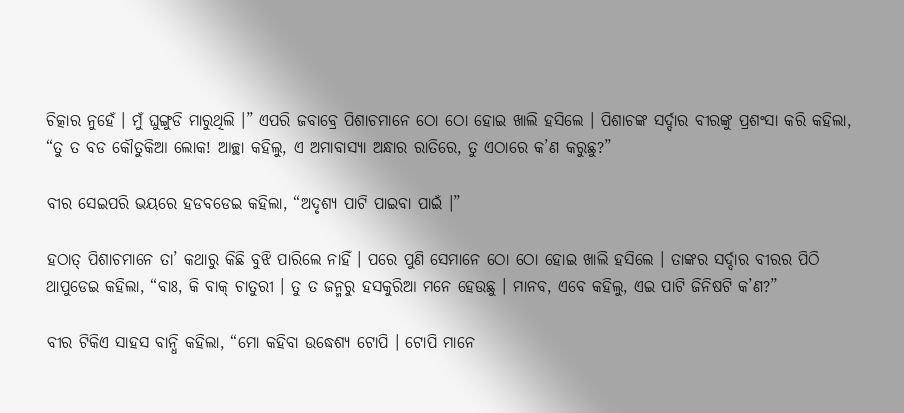ଚିତ୍କାର ନୁହେଁ । ମୁଁ ଘୁଙ୍ଗୁଡି ମାରୁଥିଲି ।” ଏପରି ଜବାବ୍ରେ ପିଶାଚମାନେ ଠୋ ଠୋ ହୋଇ ଖାଲି ହସିଲେ । ପିଶାଚଙ୍କ ସର୍ଦ୍ଦାର ବୀରଙ୍କୁ ପ୍ରଶଂସା କରି କହିଲା, “ତୁ ତ ବଡ କୌତୁକିଆ ଲୋକ! ଆଚ୍ଛା କହିଲୁ, ଏ ଅମାବାସ୍ୟା ଅନ୍ଧାର ରାତିରେ, ତୁ ଏଠାରେ କ’ଣ କରୁଛୁ?”

ବୀର ସେଇପରି ଭୟରେ ହଡବଡେଇ କହିଲା, “ଅଦୃଶ୍ୟ ପାଟି ପାଇବା ପାଇଁ ।”

ହଠାତ୍ ପିଶାଚମାନେ ତା’ କଥାରୁ କିଛି ବୁଝି ପାରିଲେ ନାହିଁ । ପରେ ପୁଣି ସେମାନେ ଠୋ ଠୋ ହୋଇ ଖାଲି ହସିଲେ । ତାଙ୍କର ସର୍ଦ୍ଦାର ବୀରର ପିଠି ଥାପୁଡେଇ କହିଲା, “ବାଃ, କି ବାକ୍ ଚାତୁରୀ । ତୁ ତ ଜନ୍ମରୁ ହସକୁରିଆ ମନେ ହେଉଛୁ । ମାନବ, ଏବେ କହିଲୁ, ଏଇ ପାଟି ଜିନିଷଟି କ’ଣ?”

ବୀର ଟିକିଏ ସାହସ ବାନ୍ଧି କହିଲା, “ମୋ କହିବା ଉଦ୍ଧେଶ୍ୟ ଟୋପି । ଟୋପି ମାନେ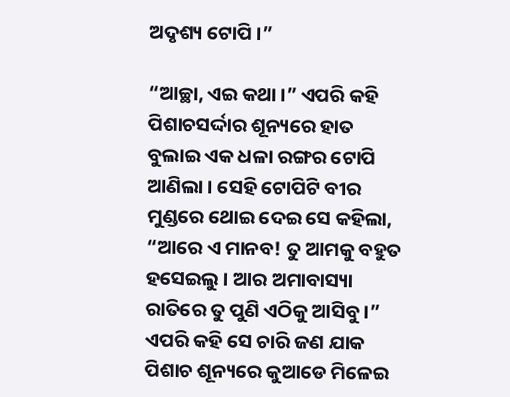ଅଦୃଶ୍ୟ ଟୋପି ।”

“ଆଚ୍ଛା, ଏଇ କଥା ।” ଏପରି କହି ପିଶାଚସର୍ଦ୍ଦାର ଶୂନ୍ୟରେ ହାତ ବୁଲାଇ ଏକ ଧଳା ରଙ୍ଗର ଟୋପି ଆଣିଲା । ସେହି ଟୋପିଟି ବୀର ମୁଣ୍ଡରେ ଥୋଇ ଦେଇ ସେ କହିଲା, “ଆରେ ଏ ମାନବ! ତୁ ଆମକୁ ବହୁତ ହସେଇଲୁ । ଆର ଅମାବାସ୍ୟା ରାତିରେ ତୁ ପୁଣି ଏଠିକୁ ଆସିବୁ ।” ଏପରି କହି ସେ ଚାରି ଜଣ ଯାକ ପିଶାଚ ଶୂନ୍ୟରେ କୁଆଡେ ମିଳେଇ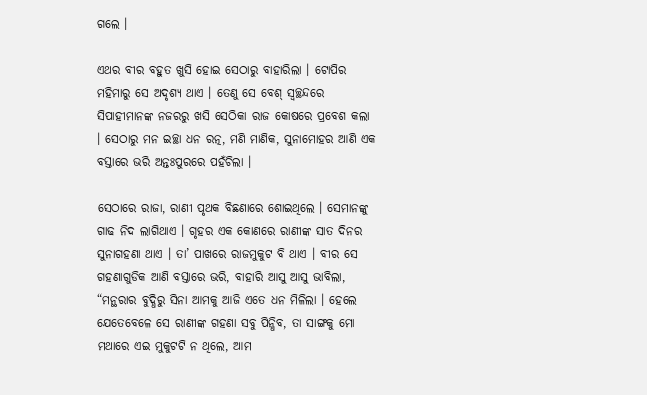ଗଲେ ।

ଏଥର ବୀର ବହୁତ ଖୁସି ହୋଇ ସେଠାରୁ ବାହାରିଲା । ଟୋପିର ମହିମାରୁ ସେ ଅଦୃଶ୍ୟ ଥାଏ । ତେଣୁ ସେ ବେଶ୍ ସ୍ୱଚ୍ଛନ୍ଦରେ ସିପାହୀମାନଙ୍କ ନଜରରୁ ଖସି ସେଠିକା ରାଜ କୋଷରେ ପ୍ରବେଶ କଲା । ସେଠାରୁ ମନ ଇଚ୍ଛା ଧନ ରତ୍ନ, ମଣି ମାଣିକ, ସୁନାମୋହର ଆଣି ଏକ ବସ୍ତାରେ ଭରି ଅନ୍ତଃପୁରରେ ପହଁଚିଲା ।

ସେଠାରେ ରାଜା, ରାଣୀ ପୃଥକ ବିଛଣାରେ ଶୋଇଥିଲେ । ସେମାନଙ୍କୁ ଗାଢ ନିଦ ଲାଗିଥାଏ । ଗୃହର ଏକ କୋଣରେ ରାଣୀଙ୍କ ସାତ ଦିନର ସୁନାଗହଣା ଥାଏ । ତା’ ପାଖରେ ରାଜମୁକୁଟ ବି ଥାଏ । ବୀର ସେ ଗହଣାଗୁଡିକ ଆଣି ବସ୍ତାରେ ଭରି, ବାହାରି ଆସୁ ଆସୁ ଭାବିଲା, “ମନ୍ଥରାର ବୁଦ୍ଧିରୁ ସିନା ଆମକୁ ଆଜି ଏତେ ଧନ ମିଳିଲା । ହେଲେ ଯେତେବେଳେ ସେ ରାଣୀଙ୍କ ଗହଣା ସବୁ ପିନ୍ଧିବ, ତା ସାଙ୍ଗକୁ ମୋ ମଥାରେ ଏଇ ମୁକୁଟଟି ନ ଥିଲେ, ଆମ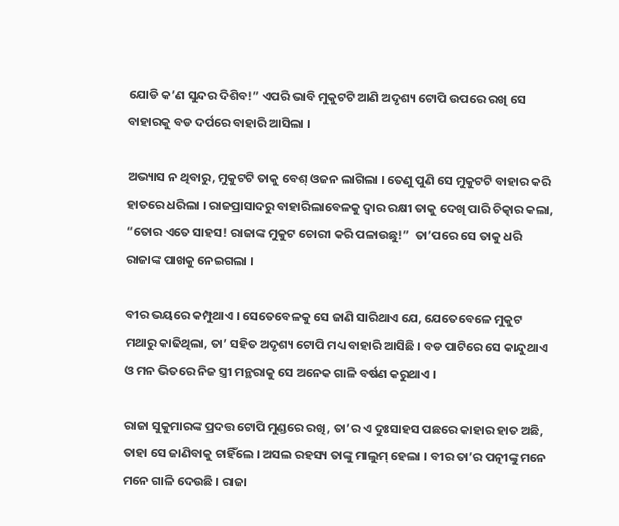ଯୋଡି କ’ଣ ସୁନ୍ଦର ଦିଶିବ!” ଏପରି ଭାବି ମୁକୁଟଟି ଆଣି ଅଦୃଶ୍ୟ ଟୋପି ଉପରେ ରଖି ସେ ବାହାରକୁ ବଡ ଦର୍ପରେ ବାହାରି ଆସିଲା ।

ଅଭ୍ୟାସ ନ ଥିବାରୁ, ମୁକୁଟଟି ତାକୁ ବେଶ୍ ଓଜନ ଲାଗିଲା । ତେଣୁ ପୁଣି ସେ ମୁକୁଟଟି ବାହାର କରି ହାତରେ ଧରିଲା । ରାଜପ୍ରାସାଦରୁ ବାହାରିଲାବେଳକୁ ଦ୍ୱାର ରକ୍ଷୀ ତାକୁ ଦେଖି ପାରି ଚିତ୍କାର କଲା, “ତୋର ଏତେ ସାହସ! ରାଜାଙ୍କ ମୁକୁଟ ଚୋରୀ କରି ପଳାଉଛୁ!”  ତା’ପରେ ସେ ତାକୁ ଧରି ରାଜାଙ୍କ ପାଖକୁ ନେଇଗଲା ।

ବୀର ଭୟରେ କମ୍ପୁଥାଏ । ସେତେବେଳକୁ ସେ ଜାଣି ସାରିଥାଏ ଯେ, ଯେତେବେଳେ ମୁକୁଟ ମଥାରୁ କାଢିଥିଲା, ତା’ ସହିତ ଅଦୃଶ୍ୟ ଟୋପି ମଧ୍ୟ ବାହାରି ଆସିଛି । ବଡ ପାଟିରେ ସେ କାନ୍ଦୁଥାଏ ଓ ମନ ଭିତରେ ନିଜ ସ୍ତ୍ରୀ ମନ୍ଥରାକୁ ସେ ଅନେକ ଗାଳି ବର୍ଷଣ କରୁଥାଏ ।

ରାଜା ସୁକୁମାରଙ୍କ ପ୍ରଦତ୍ତ ଟୋପି ମୁଣ୍ଡରେ ରଖି, ତା’ର ଏ ଦୁଃସାହସ ପଛରେ କାହାର ହାତ ଅଛି, ତାହା ସେ ଜାଣିବାକୁ ଚାହିଁଲେ । ଅସଲ ରହସ୍ୟ ତାଙ୍କୁ ମାଲୁମ୍ ହେଲା । ବୀର ତା’ର ପତ୍ନୀଙ୍କୁ ମନେ ମନେ ଗାଳି ଦେଉଛି । ରାଜା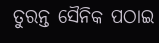ତୁରନ୍ତ ସୈନିକ ପଠାଇ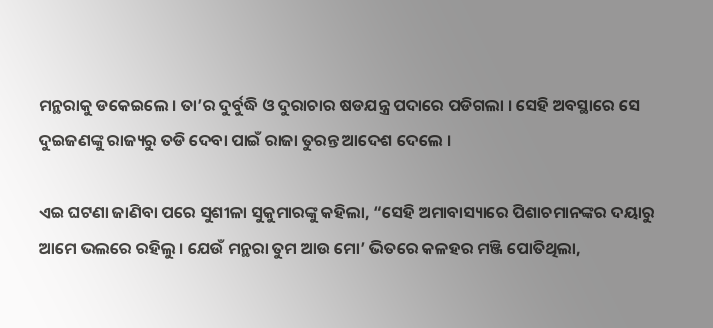ମନ୍ଥରାକୁ ଡକେଇଲେ । ତା’ର ଦୁର୍ବୁଦ୍ଧି ଓ ଦୁରାଚାର ଷଡଯନ୍ତ୍ର ପଦାରେ ପଡିଗଲା । ସେହି ଅବସ୍ଥାରେ ସେ ଦୁଇଜଣଙ୍କୁ ରାଜ୍ୟରୁ ତଡି ଦେବା ପାଇଁ ରାଜା ତୁରନ୍ତ ଆଦେଶ ଦେଲେ ।

ଏଇ ଘଟଣା ଜାଣିବା ପରେ ସୁଶୀଳା ସୁକୁମାରଙ୍କୁ କହିଲା, “ସେହି ଅମାବାସ୍ୟାରେ ପିଶାଚମାନଙ୍କର ଦୟାରୁ ଆମେ ଭଲରେ ରହିଲୁ । ଯେଉଁ ମନ୍ଥରା ତୁମ ଆଉ ମୋ’ ଭିତରେ କଳହର ମଞ୍ଜି ପୋତିଥିଲା,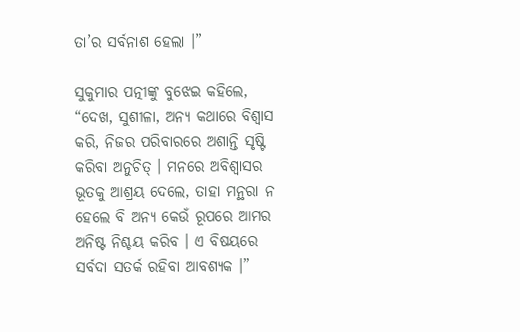ତା’ର ସର୍ବନାଶ ହେଲା ।”

ସୁକୁମାର ପତ୍ନୀଙ୍କୁ ବୁଝେଇ କହିଲେ, “ଦେଖ, ସୁଶୀଳା, ଅନ୍ୟ କଥାରେ ବିଶ୍ୱାସ କରି, ନିଜର ପରିବାରରେ ଅଶାନ୍ତି ସୃଷ୍ଟି କରିବା ଅନୁଚିତ୍ । ମନରେ ଅବିଶ୍ୱାସର ଭୂତକୁ ଆଶ୍ରୟ ଦେଲେ, ତାହା ମନ୍ଥରା ନ ହେଲେ ବି ଅନ୍ୟ କେଉଁ ରୂପରେ ଆମର ଅନିଷ୍ଟ ନିଶ୍ଚୟ କରିବ । ଏ ବିଷୟରେ ସର୍ବଦା ସତର୍କ ରହିବା ଆବଶ୍ୟକ ।”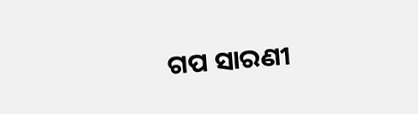ଗପ ସାରଣୀ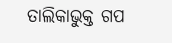ତାଲିକାଭୁକ୍ତ ଗପ